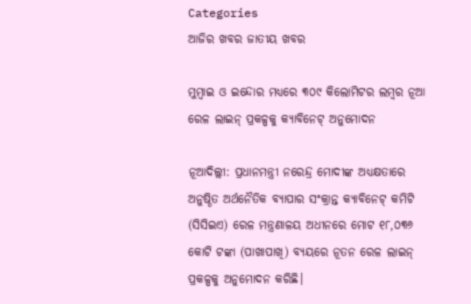Categories
ଆଜିର ଖବର ଜାତୀୟ ଖବର

ମୁମ୍ବାଇ ଓ ଇନ୍ଦୋର ମଧ୍ୟରେ ୩୦୯ କିଲୋମିଟର ଲମ୍ବର ନୂଆ ରେଳ ଲାଇନ୍ ପ୍ରକଳ୍ପକୁ କ୍ୟାବିନେଟ୍ ଅନୁମୋଦନ

ନୂଆଦିଲ୍ଲୀ: ପ୍ରଧାନମନ୍ତ୍ରୀ ନରେନ୍ଦ୍ର ମୋଦୀଙ୍କ ଅଧ୍ୟକ୍ଷତାରେ ଅନୁଷ୍ଠିତ ଅର୍ଥନୈତିକ ବ୍ୟାପାର ସଂକ୍ରାନ୍ତ କ୍ୟାବିନେଟ୍ କମିଟି (ସିସିଇଏ) ରେଳ ମନ୍ତ୍ରଣାଳୟ ଅଧୀନରେ ମୋଟ ୧୮,୦୩୬ କୋଟି ଟଙ୍କା (ପାଖାପାଖି) ବ୍ୟୟରେ ନୂତନ ରେଳ ଲାଇନ୍ ପ୍ରକଳ୍ପକୁ ଅନୁମୋଦନ କରିଛି।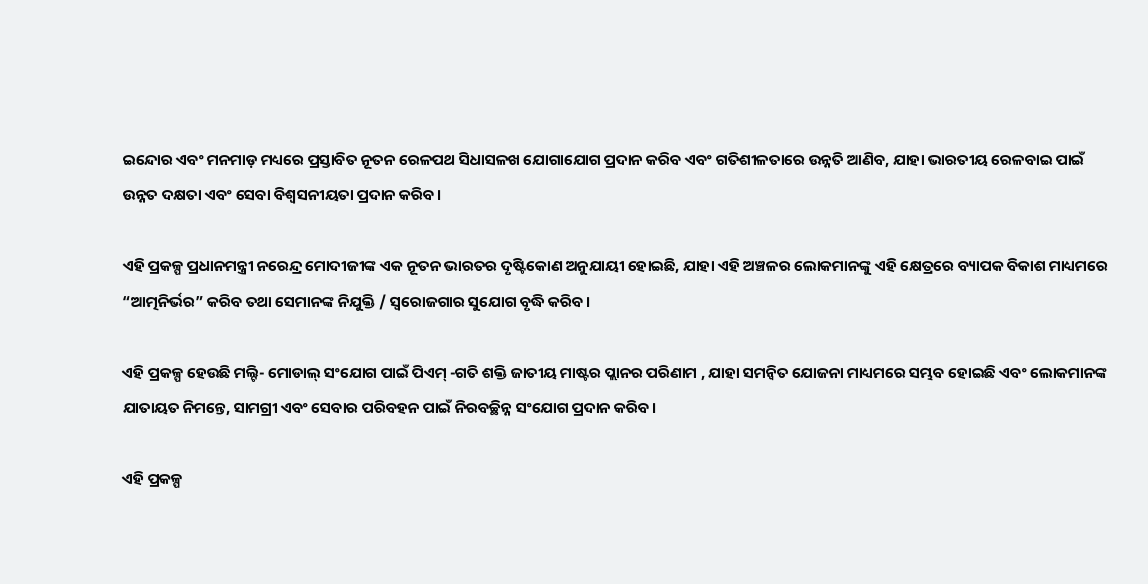ଇନ୍ଦୋର ଏବଂ ମନମାଡ଼ ମଧ୍ୟରେ ପ୍ରସ୍ତାବିତ ନୂତନ ରେଳପଥ ସିଧାସଳଖ ଯୋଗାଯୋଗ ପ୍ରଦାନ କରିବ ଏବଂ ଗତିଶୀଳତାରେ ଉନ୍ନତି ଆଣିବ, ଯାହା ଭାରତୀୟ ରେଳବାଇ ପାଇଁ ଉନ୍ନତ ଦକ୍ଷତା ଏବଂ ସେବା ବିଶ୍ୱସନୀୟତା ପ୍ରଦାନ କରିବ।

ଏହି ପ୍ରକଳ୍ପ ପ୍ରଧାନମନ୍ତ୍ରୀ ନରେନ୍ଦ୍ର ମୋଦୀଜୀଙ୍କ ଏକ ନୂତନ ଭାରତର ଦୃଷ୍ଟିକୋଣ ଅନୁଯାୟୀ ହୋଇଛି, ଯାହା ଏହି ଅଞ୍ଚଳର ଲୋକମାନଙ୍କୁ ଏହି କ୍ଷେତ୍ରରେ ବ୍ୟାପକ ବିକାଶ ମାଧ୍ୟମରେ “ଆତ୍ମନିର୍ଭର” କରିବ ତଥା ସେମାନଙ୍କ ନିଯୁକ୍ତି / ସ୍ୱରୋଜଗାର ସୁଯୋଗ ବୃଦ୍ଧି କରିବ।

ଏହି ପ୍ରକଳ୍ପ ହେଉଛି ମଲ୍ଟି- ମୋଡାଲ୍ ସଂଯୋଗ ପାଇଁ ପିଏମ୍ -ଗତି ଶକ୍ତି ଜାତୀୟ ମାଷ୍ଟର ପ୍ଲାନର ପରିଣାମ , ଯାହା ସମନ୍ୱିତ ଯୋଜନା ମାଧ୍ୟମରେ ସମ୍ଭବ ହୋଇଛି ଏବଂ ଲୋକମାନଙ୍କ ଯାତାୟତ ନିମନ୍ତେ, ସାମଗ୍ରୀ ଏବଂ ସେବାର ପରିବହନ ପାଇଁ ନିରବଚ୍ଛିନ୍ନ ସଂଯୋଗ ପ୍ରଦାନ କରିବ।

ଏହି ପ୍ରକଳ୍ପ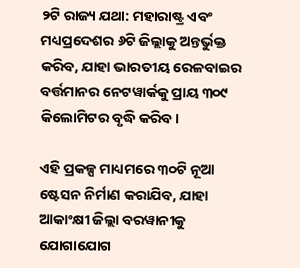୨ଟି ରାଜ୍ୟ ଯଥା: ମହାରାଷ୍ଟ୍ର ଏବଂ ମଧ୍ୟପ୍ରଦେଶର ୬ଟି ଜିଲ୍ଲାକୁ ଅନ୍ତର୍ଭୁକ୍ତ କରିବ, ଯାହା ଭାରତୀୟ ରେଳବାଇର ବର୍ତ୍ତମାନର ନେଟୱାର୍କକୁ ପ୍ରାୟ ୩୦୯ କିଲୋମିଟର ବୃଦ୍ଧି କରିବ।

ଏହି ପ୍ରକଳ୍ପ ମାଧ୍ୟମରେ ୩୦ଟି ନୂଆ ଷ୍ଟେସନ ନିର୍ମାଣ କରାଯିବ, ଯାହା ଆକାଂକ୍ଷୀ ଜିଲ୍ଲା ବରୱାନୀକୁ ଯୋଗାଯୋଗ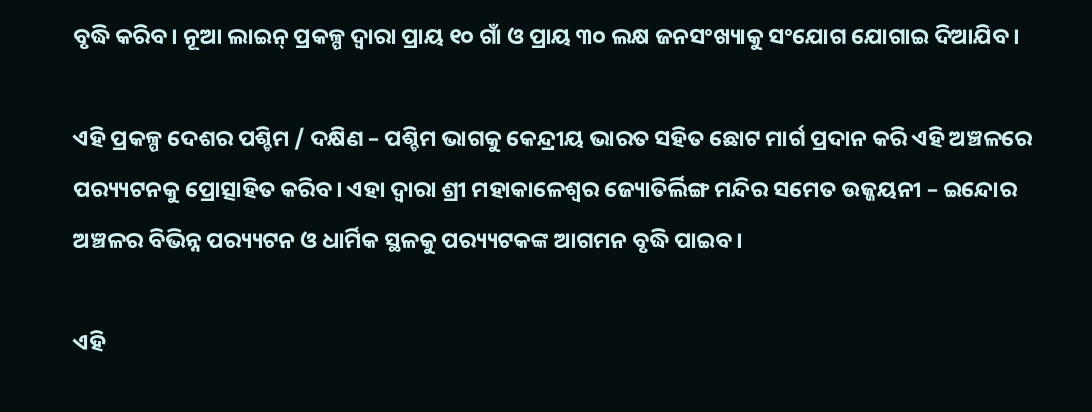ବୃଦ୍ଧି କରିବ। ନୂଆ ଲାଇନ୍ ପ୍ରକଳ୍ପ ଦ୍ୱାରା ପ୍ରାୟ ୧୦ ଗାଁ ଓ ପ୍ରାୟ ୩୦ ଲକ୍ଷ ଜନସଂଖ୍ୟାକୁ ସଂଯୋଗ ଯୋଗାଇ ଦିଆଯିବ।

ଏହି ପ୍ରକଳ୍ପ ଦେଶର ପଶ୍ଚିମ / ଦକ୍ଷିଣ – ପଶ୍ଚିମ ଭାଗକୁ କେନ୍ଦ୍ରୀୟ ଭାରତ ସହିତ ଛୋଟ ମାର୍ଗ ପ୍ରଦାନ କରି ଏହି ଅଞ୍ଚଳରେ ପର‌୍ୟ୍ୟଟନକୁ ପ୍ରୋତ୍ସାହିତ କରିବ। ଏହା ଦ୍ୱାରା ଶ୍ରୀ ମହାକାଳେଶ୍ୱର ଜ୍ୟୋତିର୍ଲିଙ୍ଗ ମନ୍ଦିର ସମେତ ଉଜ୍ଜୟନୀ – ଇନ୍ଦୋର ଅଞ୍ଚଳର ବିଭିନ୍ନ ପର‌୍ୟ୍ୟଟନ ଓ ଧାର୍ମିକ ସ୍ଥଳକୁ ପର‌୍ୟ୍ୟଟକଙ୍କ ଆଗମନ ବୃଦ୍ଧି ପାଇବ।

ଏହି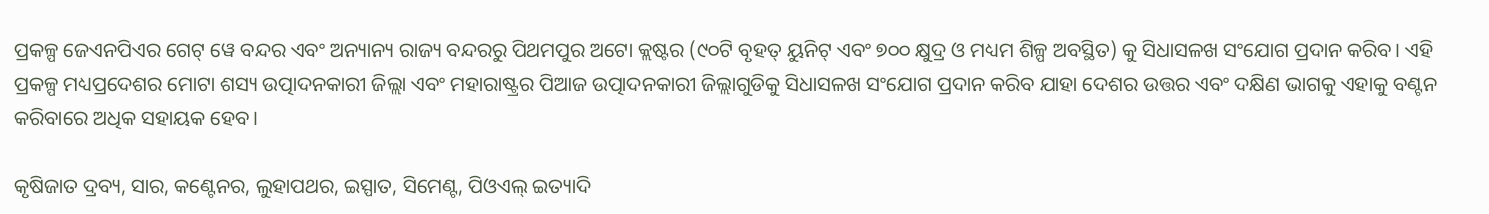ପ୍ରକଳ୍ପ ଜେଏନପିଏର ଗେଟ୍ ୱେ ବନ୍ଦର ଏବଂ ଅନ୍ୟାନ୍ୟ ରାଜ୍ୟ ବନ୍ଦରରୁ ପିଥମପୁର ଅଟୋ କ୍ଲଷ୍ଟର (୯୦ଟି ବୃହତ୍ ୟୁନିଟ୍ ଏବଂ ୭୦୦ କ୍ଷୁଦ୍ର ଓ ମଧ୍ୟମ ଶିଳ୍ପ ଅବସ୍ଥିତ) କୁ ସିଧାସଳଖ ସଂଯୋଗ ପ୍ରଦାନ କରିବ। ଏହି ପ୍ରକଳ୍ପ ମଧ୍ୟପ୍ରଦେଶର ମୋଟା ଶସ୍ୟ ଉତ୍ପାଦନକାରୀ ଜିଲ୍ଲା ଏବଂ ମହାରାଷ୍ଟ୍ରର ପିଆଜ ଉତ୍ପାଦନକାରୀ ଜିଲ୍ଲାଗୁଡିକୁ ସିଧାସଳଖ ସଂଯୋଗ ପ୍ରଦାନ କରିବ ଯାହା ଦେଶର ଉତ୍ତର ଏବଂ ଦକ୍ଷିଣ ଭାଗକୁ ଏହାକୁ ବଣ୍ଟନ କରିବାରେ ଅଧିକ ସହାୟକ ହେବ।

କୃଷିଜାତ ଦ୍ରବ୍ୟ, ସାର, କଣ୍ଟେନର, ଲୁହାପଥର, ଇସ୍ପାତ, ସିମେଣ୍ଟ, ପିଓଏଲ୍ ଇତ୍ୟାଦି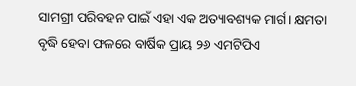ସାମଗ୍ରୀ ପରିବହନ ପାଇଁ ଏହା ଏକ ଅତ୍ୟାବଶ୍ୟକ ମାର୍ଗ। କ୍ଷମତା ବୃଦ୍ଧି ହେବା ଫଳରେ ବାର୍ଷିକ ପ୍ରାୟ ୨୬ ଏମଟିପିଏ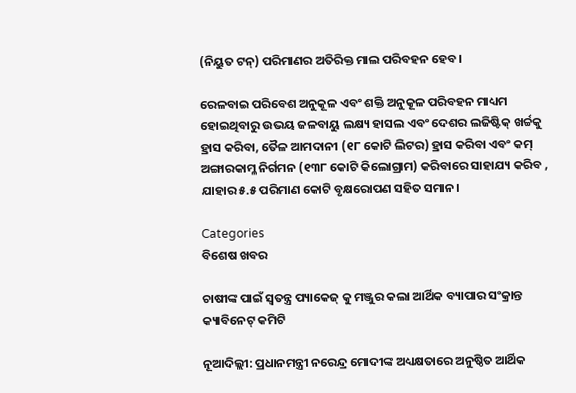(ନିୟୁତ ଟନ୍‌) ପରିମାଣର ଅତିରିକ୍ତ ମାଲ ପରିବହନ ହେବ।

ରେଳବାଇ ପରିବେଶ ଅନୁକୂଳ ଏବଂ ଶକ୍ତି ଅନୁକୂଳ ପରିବହନ ମାଧ୍ୟମ ହୋଇଥିବାରୁ ଉଭୟ ଜଳବାୟୁ ଲକ୍ଷ୍ୟ ହାସଲ ଏବଂ ଦେଶର ଲଜିଷ୍ଟିକ୍ ଖର୍ଚ୍ଚକୁ ହ୍ରାସ କରିବା, ତୈଳ ଆମଦାନୀ (୧୮ କୋଟି ଲିଟର) ହ୍ରାସ କରିବା ଏବଂ କମ୍ ଅଙ୍ଗାରକାମ୍ଳ ନିର୍ଗମନ (୧୩୮ କୋଟି କିଲୋଗ୍ରାମ) କରିବାରେ ସାହାଯ୍ୟ କରିବ , ଯାହାର ୫.୫ ପରିମାଣ କୋଟି ବୃକ୍ଷରୋପଣ ସହିତ ସମାନ।

Categories
ବିଶେଷ ଖବର

ଚାଷୀଙ୍କ ପାଇଁ ସ୍ୱତନ୍ତ୍ର ପ୍ୟାକେଜ୍‌ କୁ ମଞ୍ଜୁର କଲା ଆର୍ଥିକ ବ୍ୟାପାର ସଂକ୍ରାନ୍ତ କ୍ୟାବିନେଟ୍‌ କମିଟି

ନୂଆଦିଲ୍ଲୀ: ପ୍ରଧାନମନ୍ତ୍ରୀ ନରେନ୍ଦ୍ର ମୋଦୀଙ୍କ ଅଧ୍ୟକ୍ଷତାରେ ଅନୁଷ୍ଠିତ ଆର୍ଥିକ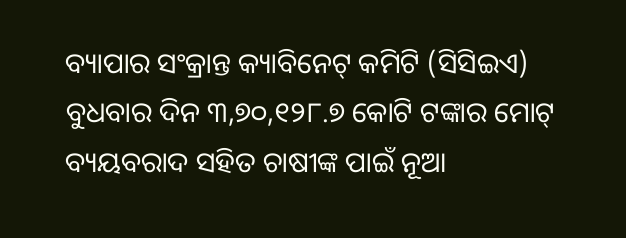ବ୍ୟାପାର ସଂକ୍ରାନ୍ତ କ୍ୟାବିନେଟ୍‌ କମିଟି (ସିସିଇଏ) ବୁଧବାର ଦିନ ୩,୭୦,୧୨୮.୭ କୋଟି ଟଙ୍କାର ମୋଟ୍‌ ବ୍ୟୟବରାଦ ସହିତ ଚାଷୀଙ୍କ ପାଇଁ ନୂଆ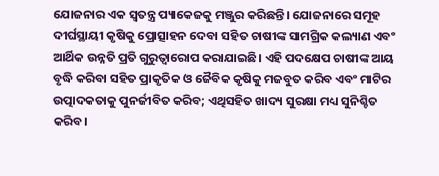ଯୋଜନାର ଏକ ସ୍ୱତନ୍ତ୍ର ପ୍ୟାକେଜକୁ ମଞ୍ଜୁର କରିଛନ୍ତି। ଯୋଜନାରେ ସମୂହ ଦୀର୍ଘସ୍ଥାୟୀ କୃଷିକୁ ପ୍ରୋତ୍ସାହନ ଦେବା ସହିତ ଚାଷୀଙ୍କ ସାମଗ୍ରିକ କଲ୍ୟାଣ ଏବଂ ଆର୍ଥିକ ଉନ୍ନତି ପ୍ରତି ଗୁରୁତ୍ୱାରୋପ କରାଯାଇଛି। ଏହି ପଦକ୍ଷେପ ଚାଷୀଙ୍କ ଆୟ ବୃଦ୍ଧି କରିବା ସହିତ ପ୍ରାକୃତିକ ଓ ଜୈବିକ କୃଷିକୁ ମଜବୁତ କରିବ ଏବଂ ମାଟିର ଉତ୍ପାଦକତାକୁ ପୁନର୍ଜୀବିତ କରିବ; ଏଥିସହିତ ଖାଦ୍ୟ ସୁରକ୍ଷା ମଧ୍ୟ ସୁନିଶ୍ଚିତ କରିବ।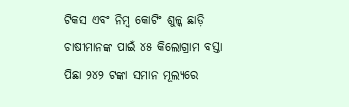ଟିକସ ଏବଂ ନିମ୍ବ କୋଟିଂ ଶୁଳ୍କ ଛାଡ଼ି ଚାଷୀମାନଙ୍କ ପାଇଁ ୪୫ କିଲୋଗ୍ରାମ ବସ୍ତା ପିଛା ୨୪୨ ଟଙ୍କା ସମାନ ମୂଲ୍ୟରେ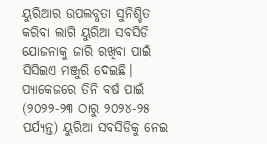ୟୁରିଆର ଉପଲବ୍ଧତା ସୁନିଶ୍ଚିତ କରିବା ଲାଗି ୟୁରିଆ ସବସିଡି ଯୋଜନାକୁ ଜାରି ରଖିବା ପାଇଁ ସିସିଇଏ ମଞ୍ଜୁରି ଦେଇଛି। ପ୍ୟାକେଜରେ ତିନି ବର୍ଷ ପାଇଁ (୨୦୨୨-୨୩ ଠାରୁ ୨୦୨୪-୨୫ ପର୍ଯ୍ୟନ୍ତ) ୟୁରିଆ ସବସିଡିକୁ ନେଇ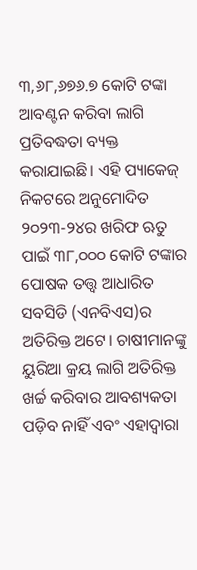୩,୬୮,୬୭୬.୭ କୋଟି ଟଙ୍କା ଆବଣ୍ଟନ କରିବା ଲାଗି ପ୍ରତିବଦ୍ଧତା ବ୍ୟକ୍ତ କରାଯାଇଛି। ଏହି ପ୍ୟାକେଜ୍‌ ନିକଟରେ ଅନୁମୋଦିତ ୨୦୨୩-୨୪ର ଖରିଫ ଋତୁ ପାଇଁ ୩୮,୦୦୦ କୋଟି ଟଙ୍କାର ପୋଷକ ତତ୍ତ୍ୱ ଆଧାରିତ ସବସିଡି (ଏନବିଏସ)ର ଅତିରିକ୍ତ ଅଟେ। ଚାଷୀମାନଙ୍କୁ ୟୁରିଆ କ୍ରୟ ଲାଗି ଅତିରିକ୍ତ ଖର୍ଚ୍ଚ କରିବାର ଆବଶ୍ୟକତା ପଡ଼ିବ ନାହିଁ ଏବଂ ଏହାଦ୍ୱାରା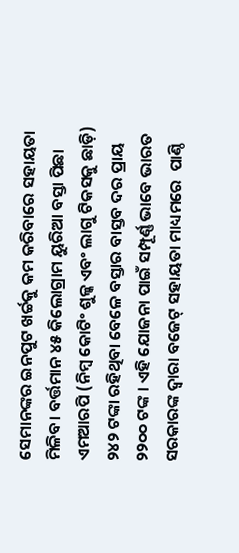ସେମାନଙ୍କର ଇନପୁଟ ଖର୍ଚ୍ଚକୁ କମ କରିବାରେ ସହାୟତା ମିଳିବ। ବର୍ତ୍ତମାନ ୪୫ କିଲୋଗ୍ରାମ ୟୁରିଆ ବସ୍ତା ପିଛା ଏମଆରପି (ନିମ୍ବ କୋଟିଂ ଶୁଳ୍କ ଏବଂ ଲାଗୁ ଟିକସକୁ ଛାଡ଼ି) ୨୪୨ ଟଙ୍କା ରହିଥିବା ବେଳେ ବସ୍ତାର ବାସ୍ତବ ଦର ପ୍ରାୟ ୨୨୦୦ ଟଙ୍କ । ଏହି ଯୋଜନା ପାଇଁ ସମ୍ପୂର୍ଣ୍ଣ ଭାବେ ଭାରତ ସରକାରଙ୍କ ଦ୍ୱାରା ବଜେଟ୍‌ ସହାୟତା ମାଧ୍ୟମରେ  ପାଣ୍ଠି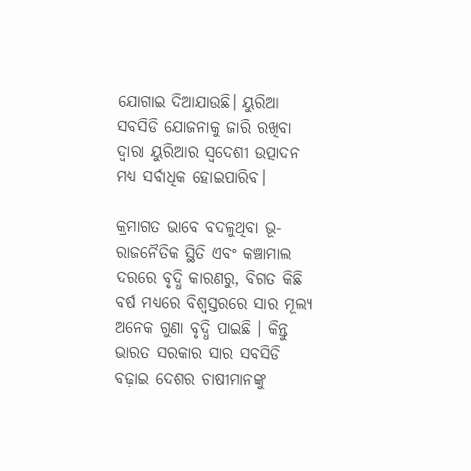ଯୋଗାଇ ଦିଆଯାଉଛି। ୟୁରିଆ ସବସିଡି ଯୋଜନାକୁ ଜାରି ରଖିବା ଦ୍ୱାରା ୟୁରିଆର ସ୍ୱଦେଶୀ ଉତ୍ପାଦନ ମଧ୍ୟ ସର୍ବାଧିକ ହୋଇପାରିବ।

କ୍ରମାଗତ ଭାବେ ବଦଳୁଥିବା ଭୂ-ରାଜନୈତିକ ସ୍ଥିତି ଏବଂ କଞ୍ଚାମାଲ ଦରରେ ବୃଦ୍ଧି କାରଣରୁ, ବିଗତ କିଛି ବର୍ଷ ମଧ୍ୟରେ ବିଶ୍ୱସ୍ତରରେ ସାର ମୂଲ୍ୟ ଅନେକ ଗୁଣା ବୃଦ୍ଧି ପାଇଛି । କିନ୍ତୁ ଭାରତ ସରକାର ସାର ସବସିଡି ବଢ଼ାଇ ଦେଶର ଚାଷୀମାନଙ୍କୁ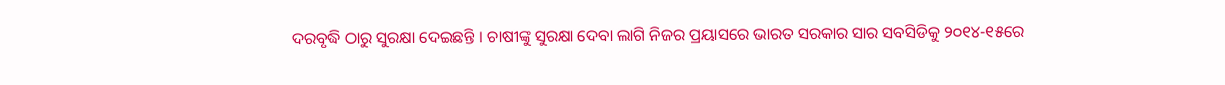ଦରବୃଦ୍ଧି ଠାରୁ ସୁରକ୍ଷା ଦେଇଛନ୍ତି । ଚାଷୀଙ୍କୁ ସୁରକ୍ଷା ଦେବା ଲାଗି ନିଜର ପ୍ରୟାସରେ ଭାରତ ସରକାର ସାର ସବସିଡିକୁ ୨୦୧୪-୧୫ରେ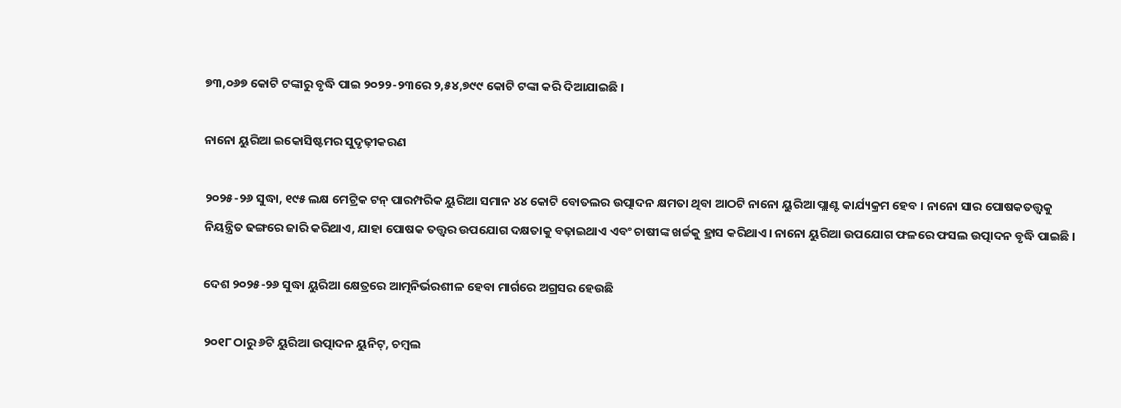୭୩,୦୬୭ କୋଟି ଟଙ୍କାରୁ ବୃଦ୍ଧି ପାଇ ୨୦୨୨-୨୩ରେ ୨,୫୪,୭୯୯ କୋଟି ଟଙ୍କା କରି ଦିଆଯାଇଛି ।

ନାନୋ ୟୁରିଆ ଇକୋସିଷ୍ଟମର ସୁଦୃଢ଼ୀକରଣ

୨୦୨୫-୨୬ ସୁଦ୍ଧା, ୧୯୫ ଲକ୍ଷ ମେଟ୍ରିକ ଟନ୍‌ ପାରମ୍ପରିକ ୟୁରିଆ ସମାନ ୪୪ କୋଟି ବୋତଲର ଉତ୍ପାଦନ କ୍ଷମତା ଥିବା ଆଠଟି ନାନୋ ୟୁରିଆ ପ୍ଲାଣ୍ଟ କାର୍ଯ୍ୟକ୍ରମ ହେବ । ନାନୋ ସାର ପୋଷକତତ୍ତ୍ୱକୁ ନିୟନ୍ତ୍ରିତ ଢଙ୍ଗରେ ଜାରି କରିଥାଏ, ଯାହା ପୋଷକ ତତ୍ତ୍ୱର ଉପଯୋଗ ଦକ୍ଷତାକୁ ବଢ଼ାଇଥାଏ ଏବଂ ଚାଷୀଙ୍କ ଖର୍ଚ୍ଚକୁ ହ୍ରାସ କରିଥାଏ। ନାନୋ ୟୁରିଆ ଉପଯୋଗ ଫଳରେ ଫସଲ ଉତ୍ପାଦନ ବୃଦ୍ଧି ପାଇଛି ।

ଦେଶ ୨୦୨୫-୨୬ ସୁଦ୍ଧା ୟୁରିଆ କ୍ଷେତ୍ରରେ ଆତ୍ମନିର୍ଭରଶୀଳ ହେବା ମାର୍ଗରେ ଅଗ୍ରସର ହେଉଛି

୨୦୧୮ ଠାରୁ ୬ଟି ୟୁରିଆ ଉତ୍ପାଦନ ୟୁନିଟ୍‌, ଚମ୍ବଲ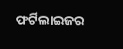ଫର୍ଟିଲାଇଜର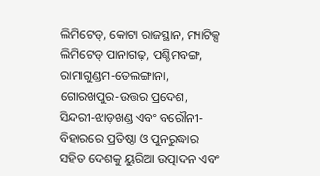ଲିମିଟେଡ୍‌, କୋଟା ରାଜସ୍ଥାନ, ମ୍ୟାଟିକ୍ସ ଲିମିଟେଡ୍‌ ପାନାଗଢ଼, ପଶ୍ଚିମବଙ୍ଗ, ରାମାଗୁଣ୍ଡମ-ତେଲଙ୍ଗାନା, ଗୋରଖପୁର-ଉତ୍ତର ପ୍ରଦେଶ, ସିନ୍ଦରୀ-ଝାଡ଼ଖଣ୍ଡ ଏବଂ ବରୌନୀ-ବିହାରରେ ପ୍ରତିଷ୍ଠା ଓ ପୁନରୁଦ୍ଧାର ସହିତ ଦେଶକୁ ୟୁରିଆ ଉତ୍ପାଦନ ଏବଂ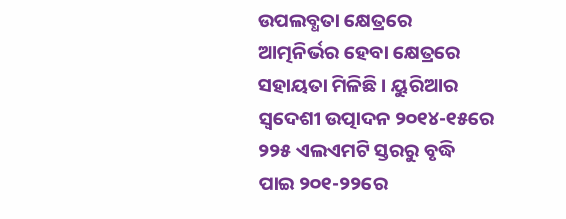ଉପଲବ୍ଧତା କ୍ଷେତ୍ରରେ ଆତ୍ମନିର୍ଭର ହେବା କ୍ଷେତ୍ରରେ ସହାୟତା ମିଳିଛି । ୟୁରିଆର ସ୍ୱଦେଶୀ ଉତ୍ପାଦନ ୨୦୧୪-୧୫ରେ ୨୨୫ ଏଲଏମଟି ସ୍ତରରୁ ବୃଦ୍ଧି ପାଇ ୨୦୧-୨୨ରେ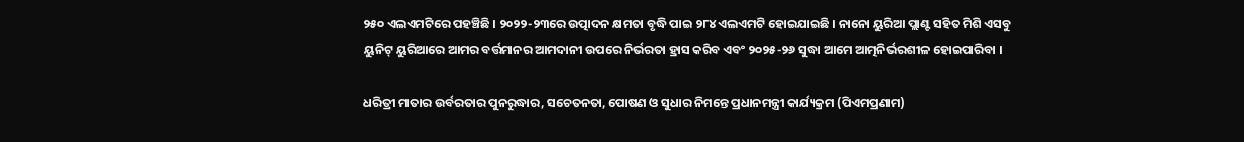୨୫୦ ଏଲଏମଟିରେ ପହଞ୍ଚିଛି । ୨୦୨୨-୨୩ରେ ଉତ୍ପାଦନ କ୍ଷମତା ବୃଦ୍ଧି ପାଇ ୨୮୪ ଏଲଏମଟି ହୋଇଯାଇଛି । ନାନୋ ୟୁରିଆ ପ୍ଲାଣ୍ଟ ସହିତ ମିଶି ଏସବୁ ୟୁନିଟ୍‌ ୟୁରିଆରେ ଆମର ବର୍ତ୍ତମାନର ଆମଦାନୀ ଉପରେ ନିର୍ଭରତା ହ୍ରାସ କରିବ ଏବଂ ୨୦୨୫-୨୬ ସୁଦ୍ଧା ଆମେ ଆତ୍ମନିର୍ଭରଶୀଳ ହୋଇପାରିବା ।

ଧରିତ୍ରୀ ମାତାର ଉର୍ବରତାର ପୁନରୁଦ୍ଧାର, ସଚେତନତା, ପୋଷଣ ଓ ସୁଧାର ନିମନ୍ତେ ପ୍ରଧାନମନ୍ତ୍ରୀ କାର୍ଯ୍ୟକ୍ରମ (ପିଏମପ୍ରଣାମ)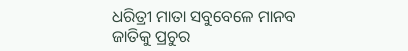ଧରିତ୍ରୀ ମାତା ସବୁବେଳେ ମାନବ ଜାତିକୁ ପ୍ରଚୁର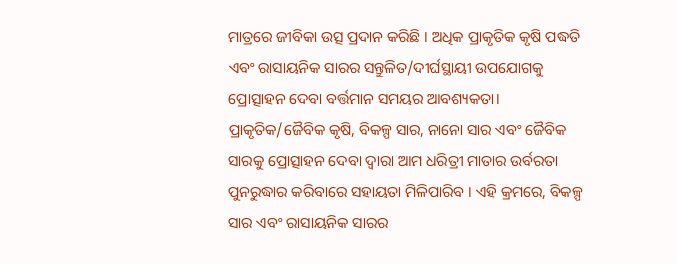ମାତ୍ରରେ ଜୀବିକା ଉତ୍ସ ପ୍ରଦାନ କରିଛି । ଅଧିକ ପ୍ରାକୃତିକ କୃଷି ପଦ୍ଧତି ଏବଂ ରାସାୟନିକ ସାରର ସନ୍ତୁଳିତ/ଦୀର୍ଘସ୍ଥାୟୀ ଉପଯୋଗକୁ ପ୍ରୋତ୍ସାହନ ଦେବା ବର୍ତ୍ତମାନ ସମୟର ଆବଶ୍ୟକତା। ପ୍ରାକୃତିକ/ଜୈବିକ କୃଷି, ବିକଳ୍ପ ସାର, ନାନୋ ସାର ଏବଂ ଜୈବିକ ସାରକୁ ପ୍ରୋତ୍ସାହନ ଦେବା ଦ୍ୱାରା ଆମ ଧରିତ୍ରୀ ମାତାର ଉର୍ବରତା ପୁନରୁଦ୍ଧାର କରିବାରେ ସହାୟତା ମିଳିପାରିବ । ଏହି କ୍ରମରେ, ବିକଳ୍ପ ସାର ଏବଂ ରାସାୟନିକ ସାରର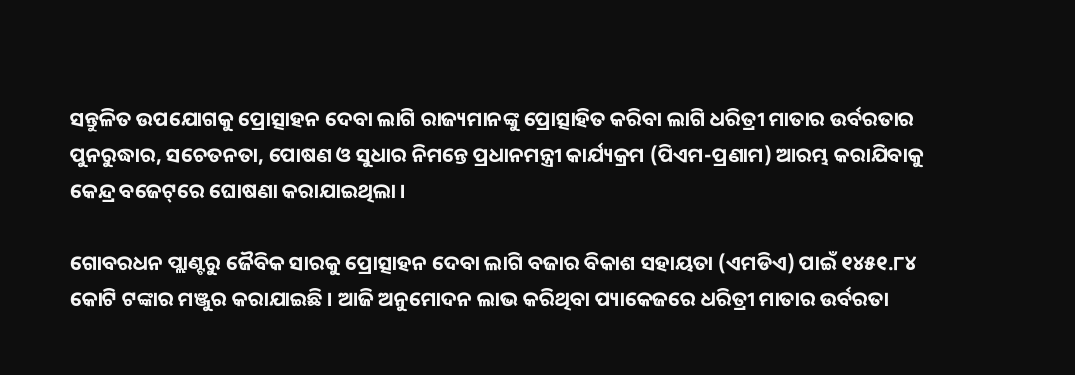ସନ୍ତୁଳିତ ଉପଯୋଗକୁ ପ୍ରୋତ୍ସାହନ ଦେବା ଲାଗି ରାଜ୍ୟମାନଙ୍କୁ ପ୍ରୋତ୍ସାହିତ କରିବା ଲାଗି ଧରିତ୍ରୀ ମାତାର ଉର୍ବରତାର ପୁନରୁଦ୍ଧାର, ସଚେତନତା, ପୋଷଣ ଓ ସୁଧାର ନିମନ୍ତେ ପ୍ରଧାନମନ୍ତ୍ରୀ କାର୍ଯ୍ୟକ୍ରମ (ପିଏମ-ପ୍ରଣାମ) ଆରମ୍ଭ କରାଯିବାକୁ କେନ୍ଦ୍ର ବଜେଟ୍‌ରେ ଘୋଷଣା କରାଯାଇଥିଲା ।

ଗୋବରଧନ ପ୍ଲାଣ୍ଟରୁ ଜୈବିକ ସାରକୁ ପ୍ରୋତ୍ସାହନ ଦେବା ଲାଗି ବଜାର ବିକାଶ ସହାୟତା (ଏମଡିଏ) ପାଇଁ ୧୪୫୧.୮୪ କୋଟି ଟଙ୍କାର ମଞ୍ଜୁର କରାଯାଇଛି । ଆଜି ଅନୁମୋଦନ ଲାଭ କରିଥିବା ପ୍ୟାକେଜରେ ଧରିତ୍ରୀ ମାତାର ଉର୍ବରତା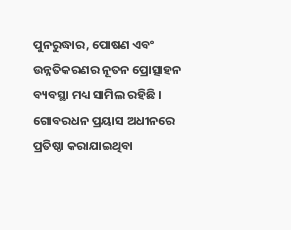ପୁନରୁଦ୍ଧାର, ପୋଷଣ ଏବଂ ଉନ୍ନତିକରଣର ନୂତନ ପ୍ରୋତ୍ସାହନ ବ୍ୟବସ୍ଥା ମଧ୍ୟ ସାମିଲ ରହିଛି । ଗୋବରଧନ ପ୍ରୟାସ ଅଧୀନରେ ପ୍ରତିଷ୍ଠା କରାଯାଇଥିବା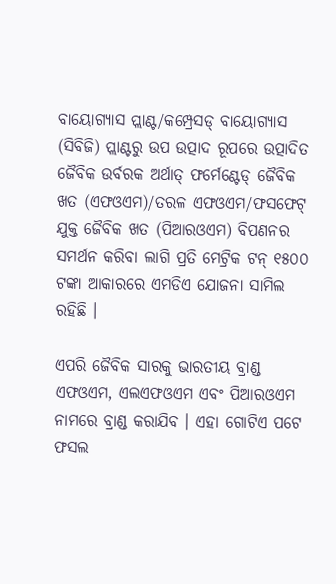ବାୟୋଗ୍ୟାସ ପ୍ଲାଣ୍ଟ/କମ୍ପ୍ରେସଡ୍‌ ବାୟୋଗ୍ୟାସ (ସିବିଜି) ପ୍ଲାଣ୍ଟରୁ ଉପ ଉତ୍ପାଦ ରୂପରେ ଉତ୍ପାଦିତ ଜୈବିକ ଉର୍ବରକ ଅର୍ଥାତ୍‌ ଫର୍ମେଣ୍ଟେଡ୍‌ ଜୈବିକ ଖତ (ଏଫଓଏମ)/ତରଳ ଏଫଓଏମ/ଫସଫେଟ୍‌ ଯୁକ୍ତ ଜୈବିକ ଖତ (ପିଆରଓଏମ) ବିପଣନର ସମର୍ଥନ କରିବା ଲାଗି ପ୍ରତି ମେଟ୍ରିକ ଟନ୍‌ ୧୫୦୦ ଟଙ୍କା ଆକାରରେ ଏମଡିଏ ଯୋଜନା ସାମିଲ ରହିଛି ।

ଏପରି ଜୈବିକ ସାରକୁ ଭାରତୀୟ ବ୍ରାଣ୍ଡ ଏଫଓଏମ, ଏଲଏଫଓଏମ ଏବଂ ପିଆରଓଏମ ନାମରେ ବ୍ରାଣ୍ଡ କରାଯିବ । ଏହା ଗୋଟିଏ ପଟେ ଫସଲ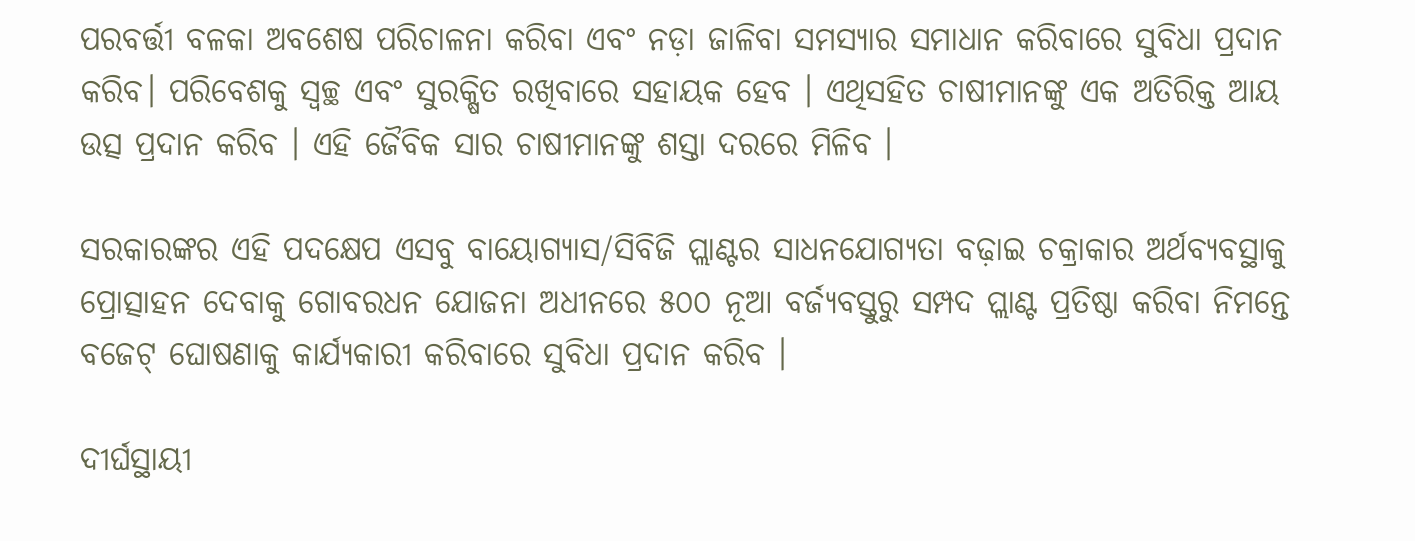ପରବର୍ତ୍ତୀ ବଳକା ଅବଶେଷ ପରିଚାଳନା କରିବା ଏବଂ ନଡ଼ା ଜାଳିବା ସମସ୍ୟାର ସମାଧାନ କରିବାରେ ସୁବିଧା ପ୍ରଦାନ କରିବ। ପରିବେଶକୁ ସ୍ୱଚ୍ଛ ଏବଂ ସୁରକ୍ଷିତ ରଖିବାରେ ସହାୟକ ହେବ । ଏଥିସହିତ ଚାଷୀମାନଙ୍କୁ ଏକ ଅତିରିକ୍ତ ଆୟ ଉତ୍ସ ପ୍ରଦାନ କରିବ । ଏହି ଜୈବିକ ସାର ଚାଷୀମାନଙ୍କୁ ଶସ୍ତା ଦରରେ ମିଳିବ ।

ସରକାରଙ୍କର ଏହି ପଦକ୍ଷେପ ଏସବୁ ବାୟୋଗ୍ୟାସ/ସିବିଜି ପ୍ଲାଣ୍ଟର ସାଧନଯୋଗ୍ୟତା ବଢ଼ାଇ ଚକ୍ରାକାର ଅର୍ଥବ୍ୟବସ୍ଥାକୁ ପ୍ରୋତ୍ସାହନ ଦେବାକୁ ଗୋବରଧନ ଯୋଜନା ଅଧୀନରେ ୫୦୦ ନୂଆ ବର୍ଜ୍ୟବସ୍ତୁରୁ ସମ୍ପଦ ପ୍ଲାଣ୍ଟ ପ୍ରତିଷ୍ଠା କରିବା ନିମନ୍ତେ ବଜେଟ୍‌ ଘୋଷଣାକୁ କାର୍ଯ୍ୟକାରୀ କରିବାରେ ସୁବିଧା ପ୍ରଦାନ କରିବ ।

ଦୀର୍ଘସ୍ଥାୟୀ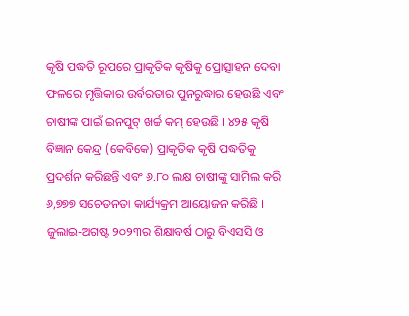କୃଷି ପଦ୍ଧତି ରୂପରେ ପ୍ରାକୃତିକ କୃଷିକୁ ପ୍ରୋତ୍ସାହନ ଦେବା ଫଳରେ ମୃତ୍ତିକାର ଉର୍ବରତାର ପୁନରୁଦ୍ଧାର ହେଉଛି ଏବଂ ଚାଷୀଙ୍କ ପାଇଁ ଇନପୁଟ୍‌ ଖର୍ଚ୍ଚ କମ୍‌ ହେଉଛି । ୪୨୫ କୃଷି ବିଜ୍ଞାନ କେନ୍ଦ୍ର (କେବିକେ) ପ୍ରାକୃତିକ କୃଷି ପଦ୍ଧତିକୁ ପ୍ରଦର୍ଶନ କରିଛନ୍ତି ଏବଂ ୬.୮୦ ଲକ୍ଷ ଚାଷୀଙ୍କୁ ସାମିଲ କରି ୬,୭୭୭ ସଚେତନତା କାର୍ଯ୍ୟକ୍ରମ ଆୟୋଜନ କରିଛି । ଜୁଲାଇ-ଅଗଷ୍ଟ ୨୦୨୩ର ଶିକ୍ଷାବର୍ଷ ଠାରୁ ବିଏସସି ଓ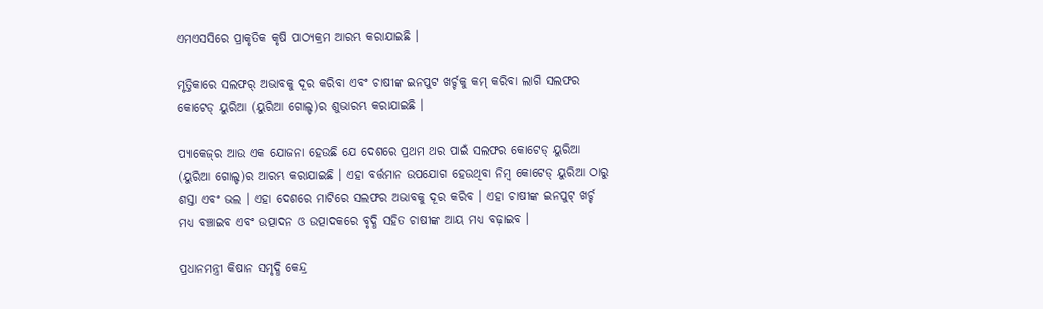ଏମଏସସିରେ ପ୍ରାକୃତିକ କୃଷି ପାଠ୍ୟକ୍ରମ ଆରମ୍ଭ କରାଯାଇଛି ।

ମୃତ୍ତିକାରେ ସଲଫର୍‌ ଅଭାବକୁ ଦୂର କରିବା ଏବଂ ଚାଷୀଙ୍କ ଇନପୁଟ ଖର୍ଚ୍ଚକୁ କମ୍‌ କରିବା ଲାଗି ସଲଫର କୋଟେଡ୍‌ ୟୁରିଆ (ୟୁରିଆ ଗୋଲ୍ଡ)ର ଶୁଭାରମ୍ଭ କରାଯାଇଛି ।

ପ୍ୟାକେଜ୍‌ର ଆଉ ଏକ ଯୋଜନା ହେଉଛି ଯେ ଦେଶରେ ପ୍ରଥମ ଥର ପାଇଁ ସଲଫର କୋଟେଡ୍‌ ୟୁରିଆ (ୟୁରିଆ ଗୋଲ୍ଡ)ର ଆରମ୍ଭ କରାଯାଇଛି । ଏହା ବର୍ତ୍ତମାନ ଉପଯୋଗ ହେଉଥିବା ନିମ୍ବ କୋଟେଡ୍‌ ୟୁରିଆ ଠାରୁ ଶସ୍ତା ଏବଂ ଭଲ । ଏହା ଦେଶରେ ମାଟିରେ ସଲଫର ଅଭାବକୁ ଦୂର କରିବ । ଏହା ଚାଷୀଙ୍କ ଇନପୁଟ୍‌ ଖର୍ଚ୍ଚ ମଧ୍ୟ ବଞ୍ଚାଇବ ଏବଂ ଉତ୍ପାଦନ ଓ ଉତ୍ପାଦକରେ ବୃଦ୍ଧି ସହିତ ଚାଷୀଙ୍କ ଆୟ ମଧ୍ୟ ବଢ଼ାଇବ ।

ପ୍ରଧାନମନ୍ତ୍ରୀ କିଷାନ ସମୃଦ୍ଧି କେନ୍ଦ୍ର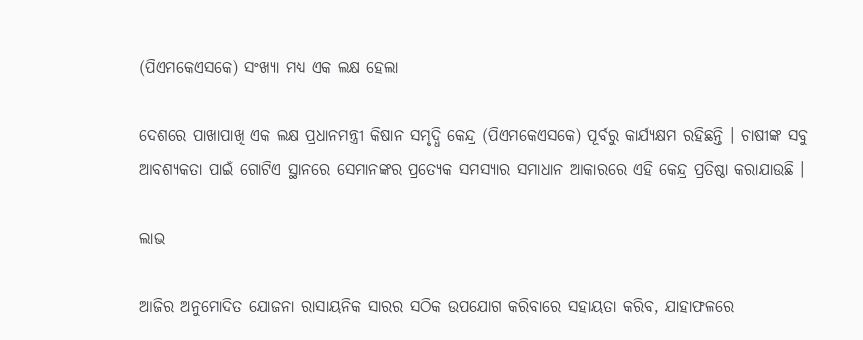(ପିଏମକେଏସକେ) ସଂଖ୍ୟା ମଧ୍ୟ ଏକ ଲକ୍ଷ ହେଲା

ଦେଶରେ ପାଖାପାଖି ଏକ ଲକ୍ଷ ପ୍ରଧାନମନ୍ତ୍ରୀ କିଷାନ ସମୃଦ୍ଧି କେନ୍ଦ୍ର (ପିଏମକେଏସକେ) ପୂର୍ବରୁ କାର୍ଯ୍ୟକ୍ଷମ ରହିଛନ୍ତି । ଚାଷୀଙ୍କ ସବୁ ଆବଶ୍ୟକତା ପାଇଁ ଗୋଟିଏ ସ୍ଥାନରେ ସେମାନଙ୍କର ପ୍ରତ୍ୟେକ ସମସ୍ୟାର ସମାଧାନ ଆକାରରେ ଏହି କେନ୍ଦ୍ର ପ୍ରତିଷ୍ଠା କରାଯାଉଛି ।

ଲାଭ

ଆଜିର ଅନୁମୋଦିତ ଯୋଜନା ରାସାୟନିକ ସାରର ସଠିକ ଉପଯୋଗ କରିବାରେ ସହାୟତା କରିବ, ଯାହାଫଳରେ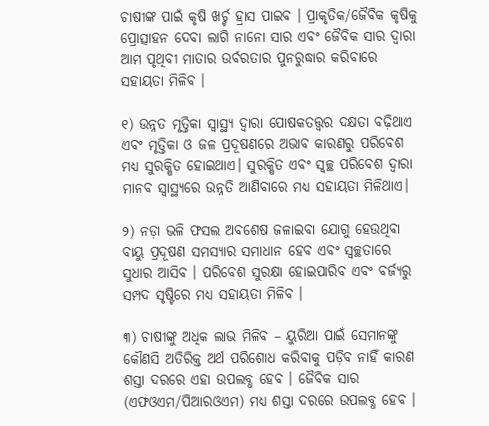ଚାଷୀଙ୍କ ପାଇଁ କୃଷି ଖର୍ଚ୍ଚ ହ୍ରାସ ପାଇବ । ପ୍ରାକୃତିକ/ଜୈବିକ କୃଷିକୁ ପ୍ରୋତ୍ସାହନ ଦେବା ଲାଗି ନାନୋ ସାର ଏବଂ ଜୈବିକ ସାର ଦ୍ୱାରା ଆମ ପୃଥିବୀ ମାତାର ଉର୍ବରତାର ପୁନରୁଦ୍ଧାର କରିବାରେ ସହାୟତା ମିଳିବ ।

୧) ଉନ୍ନତ ମୃତ୍ତିକା ସ୍ୱାସ୍ଥ୍ୟ ଦ୍ୱାରା ପୋଷକତତ୍ତ୍ୱର ଦକ୍ଷତା ବଢ଼ିଥାଏ ଏବଂ ମୃତ୍ତିକା ଓ ଜଳ ପ୍ରଦୂଷଣରେ ଅଭାବ କାରଣରୁ ପରିବେଶ ମଧ୍ୟ ସୁରକ୍ଷିତ ହୋଇଥାଏ। ସୁରକ୍ଷିତ ଏବଂ ସ୍ୱଚ୍ଛ ପରିବେଶ ଦ୍ୱାରା ମାନବ ସ୍ୱାସ୍ଥ୍ୟରେ ଉନ୍ନତି ଆଣିବାରେ ମଧ୍ୟ ସହାୟତା ମିଳିଥାଏ।

୨) ନଡ଼ା ଭଳି ଫସଲ ଅବଶେଷ ଜଳାଇବା ଯୋଗୁ ହେଉଥିବା ବାୟୁ ପ୍ରଦୂଷଣ ସମସ୍ୟାର ସମାଧାନ ହେବ ଏବଂ ସ୍ୱଚ୍ଛତାରେ ସୁଧାର ଆସିବ । ପରିବେଶ ସୁରକ୍ଷା ହୋଇପାରିବ ଏବଂ ବର୍ଜ୍ୟରୁ ସମ୍ପଦ ସୃଷ୍ଟିରେ ମଧ୍ୟ ସହାୟତା ମିଳିବ ।

୩) ଚାଷୀଙ୍କୁ ଅଧିକ ଲାଭ ମିଳିବ – ୟୁରିଆ ପାଇଁ ସେମାନଙ୍କୁ କୌଣସି ଅତିରିକ୍ତ ଅର୍ଥ ପରିଶୋଧ କରିବାକୁ ପଡ଼ିବ ନାହିଁ କାରଣ ଶସ୍ତା ଦରରେ ଏହା ଉପଲବ୍ଧ ହେବ । ଜୈବିକ ସାର (ଏଫଓଏମ/ପିଆରଓଏମ) ମଧ୍ୟ ଶସ୍ତା ଦରରେ ଉପଲବ୍ଧ ହେବ ।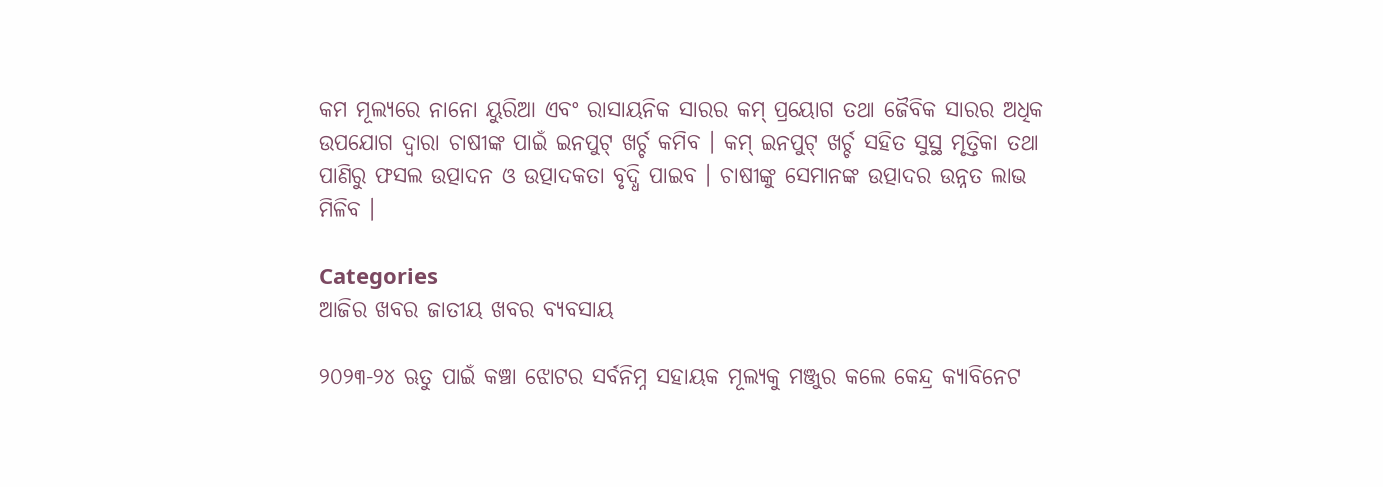କମ ମୂଲ୍ୟରେ ନାନୋ ୟୁରିଆ ଏବଂ ରାସାୟନିକ ସାରର କମ୍‌ ପ୍ରୟୋଗ ତଥା ଜୈବିକ ସାରର ଅଧିକ ଉପଯୋଗ ଦ୍ୱାରା ଚାଷୀଙ୍କ ପାଇଁ ଇନପୁଟ୍‌ ଖର୍ଚ୍ଚ କମିବ । କମ୍‌ ଇନପୁଟ୍‌ ଖର୍ଚ୍ଚ ସହିତ ସୁସ୍ଥ ମୃତ୍ତିକା ତଥା ପାଣିରୁ ଫସଲ ଉତ୍ପାଦନ ଓ ଉତ୍ପାଦକତା ବୃଦ୍ଧି ପାଇବ । ଚାଷୀଙ୍କୁ ସେମାନଙ୍କ ଉତ୍ପାଦର ଉନ୍ନତ ଲାଭ ମିଳିବ ।

Categories
ଆଜିର ଖବର ଜାତୀୟ ଖବର ବ୍ୟବସାୟ

୨୦୨୩-୨୪ ଋତୁ ପାଇଁ କଞ୍ଚା ଝୋଟର ସର୍ବନିମ୍ନ ସହାୟକ ମୂଲ୍ୟକୁ ମଞ୍ଜୁର କଲେ କେନ୍ଦ୍ର କ୍ୟାବିନେଟ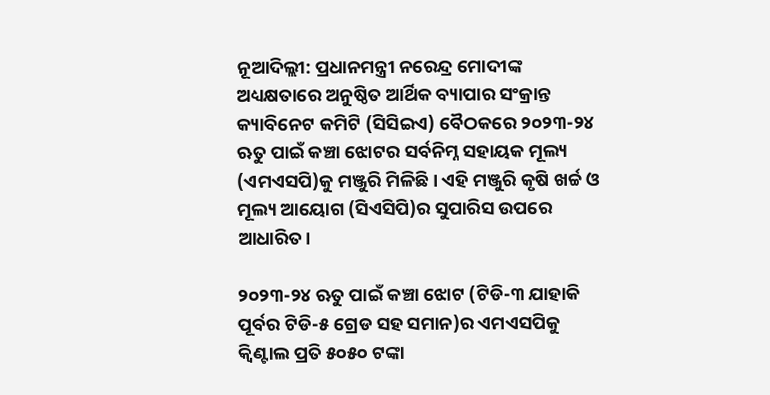ନୂଆଦିଲ୍ଲୀ: ପ୍ରଧାନମନ୍ତ୍ରୀ ନରେନ୍ଦ୍ର ମୋଦୀଙ୍କ ଅଧ୍ୟକ୍ଷତାରେ ଅନୁଷ୍ଠିତ ଆର୍ଥିକ ବ୍ୟାପାର ସଂକ୍ରାନ୍ତ କ୍ୟାବିନେଟ କମିଟି (ସିସିଇଏ) ବୈଠକରେ ୨୦୨୩-୨୪ ଋତୁ ପାଇଁ କଞ୍ଚା ଝୋଟର ସର୍ବନିମ୍ନ ସହାୟକ ମୂଲ୍ୟ (ଏମଏସପି)କୁ ମଞ୍ଜୁରି ମିଳିଛି। ଏହି ମଞ୍ଜୁରି କୃଷି ଖର୍ଚ୍ଚ ଓ ମୂଲ୍ୟ ଆୟୋଗ (ସିଏସିପି)ର ସୁପାରିସ ଉପରେ ଆଧାରିତ।

୨୦୨୩-୨୪ ଋତୁ ପାଇଁ କଞ୍ଚା ଝୋଟ (ଟିଡି-୩ ଯାହାକି ପୂର୍ବର ଟିଡି-୫ ଗ୍ରେଡ ସହ ସମାନ)ର ଏମଏସପିକୁ କ୍ୱିଣ୍ଟାଲ ପ୍ରତି ୫୦୫୦ ଟଙ୍କା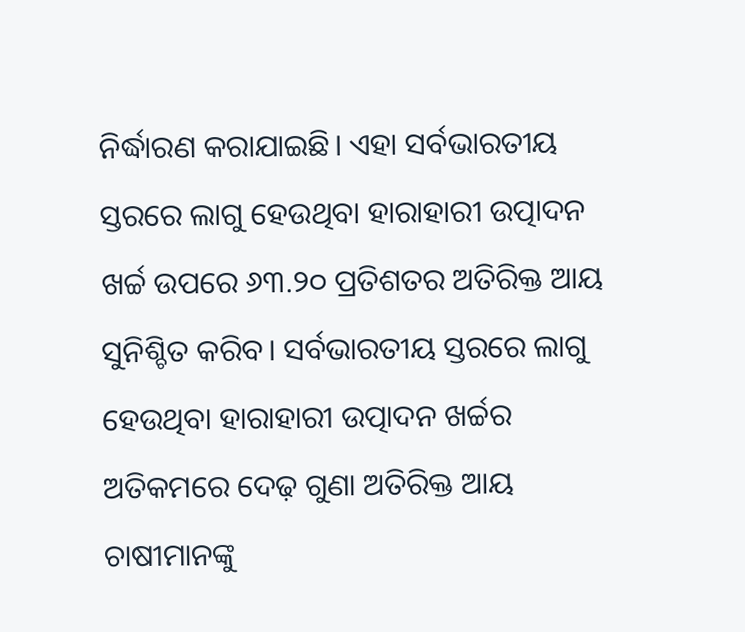ନିର୍ଦ୍ଧାରଣ କରାଯାଇଛି। ଏହା ସର୍ବଭାରତୀୟ ସ୍ତରରେ ଲାଗୁ ହେଉଥିବା ହାରାହାରୀ ଉତ୍ପାଦନ  ଖର୍ଚ୍ଚ ଉପରେ ୬୩.୨୦ ପ୍ରତିଶତର ଅତିରିକ୍ତ ଆୟ ସୁନିଶ୍ଚିତ କରିବ। ସର୍ବଭାରତୀୟ ସ୍ତରରେ ଲାଗୁ ହେଉଥିବା ହାରାହାରୀ ଉତ୍ପାଦନ ଖର୍ଚ୍ଚର ଅତିକମରେ ଦେଢ଼ ଗୁଣା ଅତିରିକ୍ତ ଆୟ ଚାଷୀମାନଙ୍କୁ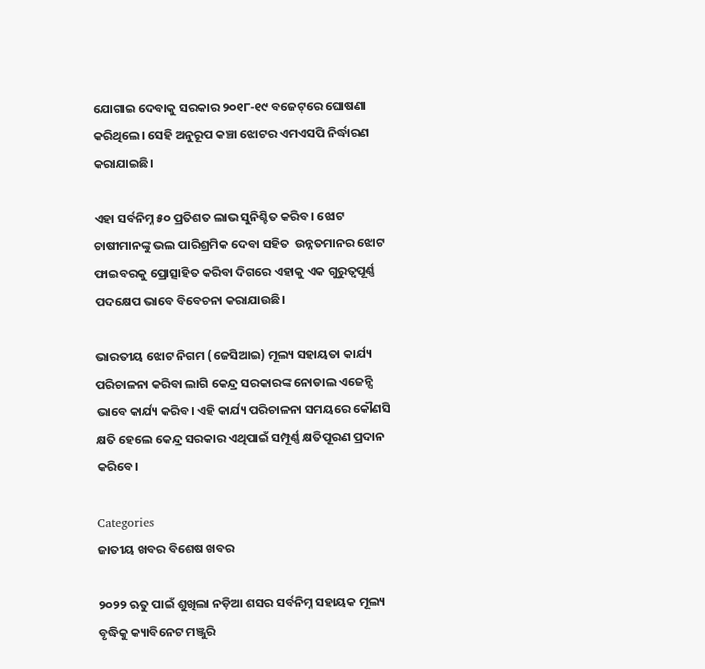ଯୋଗାଇ ଦେବାକୁ ସରକାର ୨୦୧୮-୧୯ ବଜେଟ୍‌ରେ ଘୋଷଣା କରିଥିଲେ। ସେହି ଅନୁରୂପ କଞ୍ଚା ଝୋଟର ଏମଏସପି ନିର୍ଦ୍ଧାରଣ କରାଯାଇଛି।

ଏହା ସର୍ବନିମ୍ନ ୫୦ ପ୍ରତିଶତ ଲାଭ ସୁନିଶ୍ଚିତ କରିବ। ଝୋଟ ଚାଷୀମାନଙ୍କୁ ଭଲ ପାରିଶ୍ରମିକ ଦେବା ସହିତ  ଉନ୍ନତମାନର ଝୋଟ ଫାଇବରକୁ ପ୍ରୋତ୍ସାହିତ କରିବା ଦିଗରେ ଏହାକୁ ଏକ ଗୁରୁତ୍ୱପୂର୍ଣ୍ଣ ପଦକ୍ଷେପ ଭାବେ ବିବେଚନା କରାଯାଉଛି।

ଭାରତୀୟ ଝୋଟ ନିଗମ (ଜେସିଆଇ) ମୂଲ୍ୟ ସହାୟତା କାର୍ଯ୍ୟ ପରିଚାଳନା କରିବା ଲାଗି କେନ୍ଦ୍ର ସରକାରଙ୍କ ନୋଡାଲ ଏଜେନ୍ସି ଭାବେ କାର୍ଯ୍ୟ କରିବ। ଏହି କାର୍ଯ୍ୟ ପରିଚାଳନା ସମୟରେ କୌଣସି କ୍ଷତି ହେଲେ କେନ୍ଦ୍ର ସରକାର ଏଥିପାଇଁ ସମ୍ପୂର୍ଣ୍ଣ କ୍ଷତିପୂରଣ ପ୍ରଦାନ କରିବେ।

Categories
ଜାତୀୟ ଖବର ବିଶେଷ ଖବର

୨୦୨୨ ଋତୁ ପାଇଁ ଶୁଖିଲା ନଡ଼ିଆ ଶସର ସର୍ବନିମ୍ନ ସହାୟକ ମୂଲ୍ୟ ବୃଦ୍ଧିକୁ କ୍ୟାବିନେଟ ମଞ୍ଜୁରି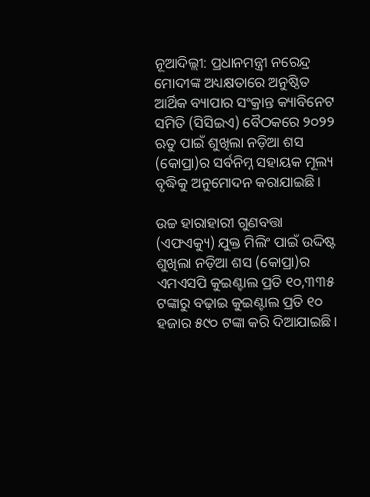ନୂଆଦିଲ୍ଲୀ: ପ୍ରଧାନମନ୍ତ୍ରୀ ନରେନ୍ଦ୍ର ମୋଦୀଙ୍କ ଅଧ୍ୟକ୍ଷତାରେ ଅନୁଷ୍ଠିତ ଆର୍ଥିକ ବ୍ୟାପାର ସଂକ୍ରାନ୍ତ କ୍ୟାବିନେଟ ସମିତି (ସିସିଇଏ) ବୈଠକରେ ୨୦୨୨ ଋତୁ ପାଇଁ ଶୁଖିଲା ନଡ଼ିଆ ଶସ (କୋପ୍ରା)ର ସର୍ବନିମ୍ନ ସହାୟକ ମୂଲ୍ୟ ବୃଦ୍ଧିକୁ ଅନୁମୋଦନ କରାଯାଇଛି।

ଉଚ୍ଚ ହାରାହାରୀ ଗୁଣବତ୍ତା (ଏଫଏକ୍ୟୁ) ଯୁକ୍ତ ମିଲିଂ ପାଇଁ ଉଦ୍ଦିଷ୍ଟ ଶୁଖିଲା ନଡ଼ିଆ ଶସ (କୋପ୍ରା)ର ଏମଏସପି କୁଇଣ୍ଟାଲ ପ୍ରତି ୧୦,୩୩୫ ଟଙ୍କାରୁ ବଢ଼ାଇ କୁଇଣ୍ଟାଲ ପ୍ରତି ୧୦ ହଜାର ୫୯୦ ଟଙ୍କା କରି ଦିଆଯାଇଛି।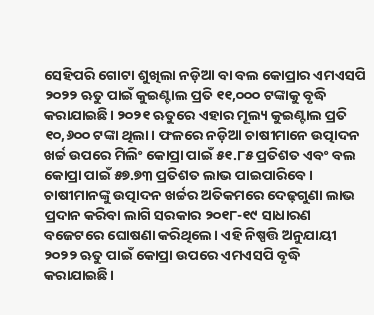ସେହିପରି ଗୋଟା ଶୁଖିଲା ନଡ଼ିଆ ବା ବଲ କୋପ୍ରାର ଏମଏସପି ୨୦୨୨ ଋତୁ ପାଇଁ କୁଇଣ୍ଟାଲ ପ୍ରତି ୧୧,୦୦୦ ଟଙ୍କାକୁ ବୃଦ୍ଧି କରାଯାଇଛି। ୨୦୨୧ ଋତୁରେ ଏହାର ମୂଲ୍ୟ କୁଇଣ୍ଟାଲ ପ୍ରତି ୧୦,୬୦୦ ଟଙ୍କା ଥିଲା। ଫଳରେ ନଡ଼ିଆ ଚାଷୀମାନେ ଉତ୍ପାଦନ ଖର୍ଚ୍ଚ ଉପରେ ମିଲିଂ କୋପ୍ରା ପାଇଁ ୫୧.୮୫ ପ୍ରତିଶତ ଏବଂ ବଲ କୋପ୍ରା ପାଇଁ ୫୭.୭୩ ପ୍ରତିଶତ ଲାଭ ପାଇପାରିବେ। ଚାଷୀମାନଙ୍କୁ ଉତ୍ପାଦନ ଖର୍ଚ୍ଚର ଅତିକମରେ ଦେଢ଼ଗୁଣା ଲାଭ ପ୍ରଦାନ କରିବା ଲାଗି ସରକାର ୨୦୧୮-୧୯ ସାଧାରଣ ବଜେଟରେ ଘୋଷଣା କରିଥିଲେ। ଏହି ନିଷ୍ପତ୍ତି ଅନୁଯାୟୀ ୨୦୨୨ ଋତୁ ପାଇଁ କୋପ୍ରା ଉପରେ ଏମଏସପି ବୃଦ୍ଧି କରାଯାଇଛି।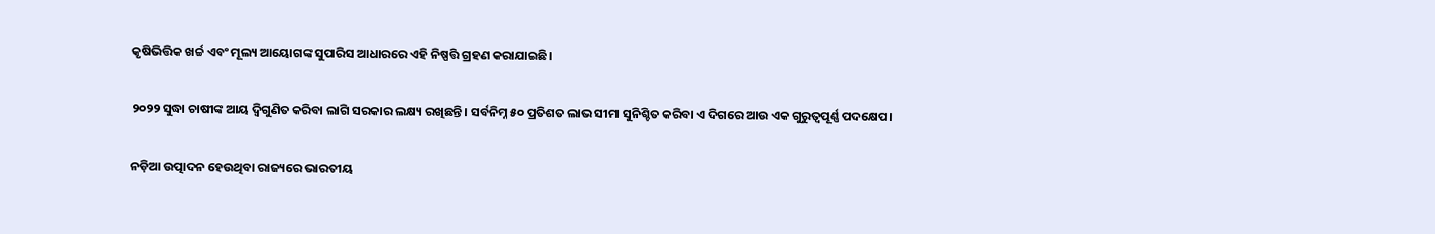କୃଷିଭିତ୍ତିକ ଖର୍ଚ୍ଚ ଏବଂ ମୂଲ୍ୟ ଆୟୋଗଙ୍କ ସୁପାରିସ ଆଧାରରେ ଏହି ନିଷ୍ପତ୍ତି ଗ୍ରହଣ କରାଯାଇଛି।

୨୦୨୨ ସୁଦ୍ଧା ଚାଷୀଙ୍କ ଆୟ ଦ୍ବିଗୁଣିତ କରିବା ଲାଗି ସରକାର ଲକ୍ଷ୍ୟ ରଖିଛନ୍ତି। ସର୍ବନିମ୍ନ ୫୦ ପ୍ରତିଶତ ଲାଭ ସୀମା ସୁନିଶ୍ଚିତ କରିବା ଏ ଦିଗରେ ଆଉ ଏକ ଗୁରୁତ୍ବପୂର୍ଣ୍ଣ ପଦକ୍ଷେପ।

ନଡ଼ିଆ ଉତ୍ପାଦନ ହେଉଥିବା ରାଜ୍ୟରେ ଭାରତୀୟ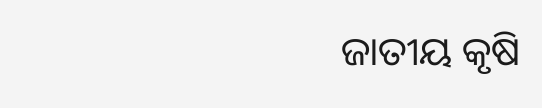ଜାତୀୟ କୃଷି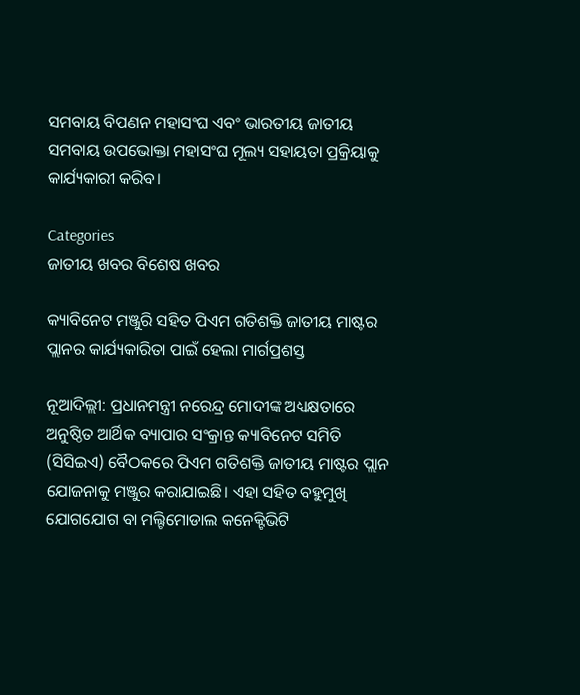ସମବାୟ ବିପଣନ ମହାସଂଘ ଏବଂ ଭାରତୀୟ ଜାତୀୟ ସମବାୟ ଉପଭୋକ୍ତା ମହାସଂଘ ମୂଲ୍ୟ ସହାୟତା ପ୍ରକ୍ରିୟାକୁ କାର୍ଯ୍ୟକାରୀ କରିବ।

Categories
ଜାତୀୟ ଖବର ବିଶେଷ ଖବର

କ୍ୟାବିନେଟ ମଞ୍ଜୁରି ସହିତ ପିଏମ ଗତିଶକ୍ତି ଜାତୀୟ ମାଷ୍ଟର ପ୍ଲାନର କାର୍ଯ୍ୟକାରିତା ପାଇଁ ହେଲା ମାର୍ଗପ୍ରଶସ୍ତ

ନୂଆଦିଲ୍ଲୀ: ପ୍ରଧାନମନ୍ତ୍ରୀ ନରେନ୍ଦ୍ର ମୋଦୀଙ୍କ ଅଧ୍ୟକ୍ଷତାରେ ଅନୁଷ୍ଠିତ ଆର୍ଥିକ ବ୍ୟାପାର ସଂକ୍ରାନ୍ତ କ୍ୟାବିନେଟ ସମିତି (ସିସିଇଏ) ବୈଠକରେ ପିଏମ ଗତିଶକ୍ତି ଜାତୀୟ ମାଷ୍ଟର ପ୍ଲାନ ଯୋଜନାକୁ ମଞ୍ଜୁର କରାଯାଇଛି। ଏହା ସହିତ ବହୁମୁଖି ଯୋଗଯୋଗ ବା ମଲ୍ଟିମୋଡାଲ କନେକ୍ଟିଭିଟି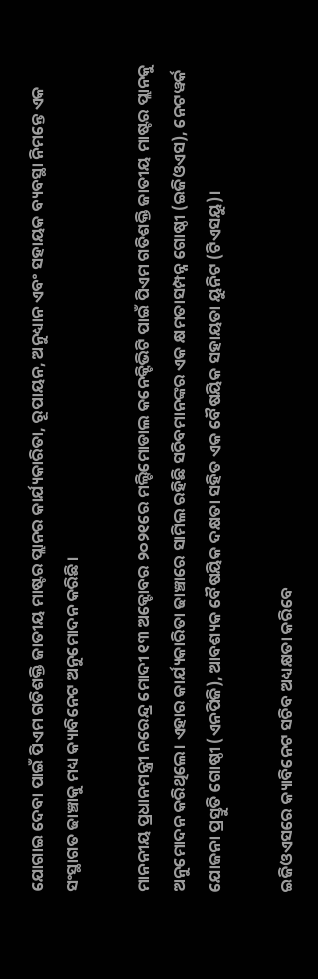ଯୋଗାଇ ଦେବା ପାଇଁ ପିଏମ ଗତିଶକ୍ତି ଜାତୀୟ ମାଷ୍ଟର ପ୍ଲାନର କାର୍ଯ୍ୟକାରିତା, ରୂପାୟନ, ଅନୁଧ୍ୟାନ ଏବଂ ସହାୟକ ବ୍ୟବସ୍ଥା ନିମନ୍ତେ ଏକ ସଂସ୍ଥାଗତ ଢାଞ୍ଚାକୁ ମଧ୍ୟ କ୍ୟାବିନେଟ ଅନୁମୋଦନ କରିଛି।

ମାନନୀୟ ପ୍ରଧାନମନ୍ତ୍ରୀ ନରେନ୍ଦ୍ର ମୋଦୀ ୧୩ ଅକ୍ଟୋବର ୨୦୨୧ରେ ମଲ୍ଟିମୋଡାଲ କନେକ୍ଟିଭିଟି ପାଇଁ ପିଏମ ଗତିଶକ୍ତି ଜାତୀୟ ମାଷ୍ଟର ପ୍ଲାନକୁ  ଅନୁମୋଦନ କରିଥିଲେ। ଏହାର କାର୍ଯ୍ୟକାରିତା ଢାଞ୍ଚାରେ ସାମିଲ ରହିଛି ସଚିବମାନଙ୍କର ଏକ କ୍ଷମତାସମ୍ପନ୍ନ ଗୋଷ୍ଠୀ (ଇଜିଓଏସ), ନେଟୱର୍କ ଯୋଜନା ପ୍ରସ୍ତୁତି ଗୋଷ୍ଠୀ (ଏନପିଜି), ଆବଶ୍ୟକ ବୈଷୟିକ ଦକ୍ଷତା ସହିତ ଏକ ବୈଷୟିକ ସହାୟତା ୟୁନିଟ (ଟିଏସୟୁ)।

ଇଜିଓଏସରେ କ୍ୟାବିନେଟ ସଚିବ ଅଧ୍ୟକ୍ଷତା କରିବେ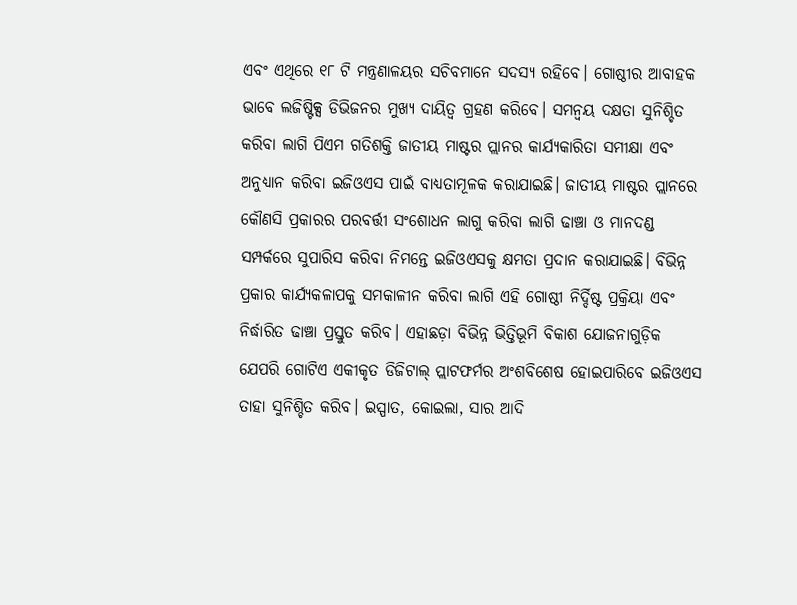ଏବଂ ଏଥିରେ ୧୮ ଟି ମନ୍ତ୍ରଣାଳୟର ସଚିବମାନେ ସଦସ୍ୟ ରହିବେ। ଗୋଷ୍ଠୀର ଆବାହକ ଭାବେ ଲଜିଷ୍ଟିକ୍ସ ଡିଭିଜନର ମୁଖ୍ୟ ଦାୟିତ୍ୱ ଗ୍ରହଣ କରିବେ। ସମନ୍ୱୟ ଦକ୍ଷତା ସୁନିଶ୍ଚିତ କରିବା ଲାଗି ପିଏମ ଗତିଶକ୍ତି ଜାତୀୟ ମାଷ୍ଟର ପ୍ଲାନର କାର୍ଯ୍ୟକାରିତା ସମୀକ୍ଷା ଏବଂ ଅନୁଧ୍ୟାନ କରିବା ଇଜିଓଏସ ପାଇଁ ବାଧ୍ୟତାମୂଳକ କରାଯାଇଛି। ଜାତୀୟ ମାଷ୍ଟର ପ୍ଲାନରେ କୌଣସି ପ୍ରକାରର ପରବର୍ତ୍ତୀ ସଂଶୋଧନ ଲାଗୁ କରିବା ଲାଗି ଢାଞ୍ଚା ଓ ମାନଦଣ୍ଡ ସମ୍ପର୍କରେ ସୁପାରିସ କରିବା ନିମନ୍ତେ ଇଜିଓଏସକୁ କ୍ଷମତା ପ୍ରଦାନ କରାଯାଇଛି। ବିଭିନ୍ନ ପ୍ରକାର କାର୍ଯ୍ୟକଳାପକୁ ସମକାଳୀନ କରିବା ଲାଗି ଏହି ଗୋଷ୍ଠୀ ନିର୍ଦ୍ଦିଷ୍ଟ ପ୍ରକ୍ରିୟା ଏବଂ ନିର୍ଦ୍ଧାରିତ ଢାଞ୍ଚା ପ୍ରସ୍ତୁତ କରିବ। ଏହାଛଡ଼ା ବିଭିନ୍ନ ଭିତ୍ତିଭୂମି ବିକାଶ ଯୋଜନାଗୁଡ଼ିକ ଯେପରି ଗୋଟିଏ ଏକୀକୃତ ଡିଜିଟାଲ୍ ପ୍ଲାଟଫର୍ମର ଅଂଶବିଶେଷ ହୋଇପାରିବେ ଇଜିଓଏସ ତାହା ସୁନିଶ୍ଚିତ କରିବ। ଇସ୍ପାତ, କୋଇଲା, ସାର ଆଦି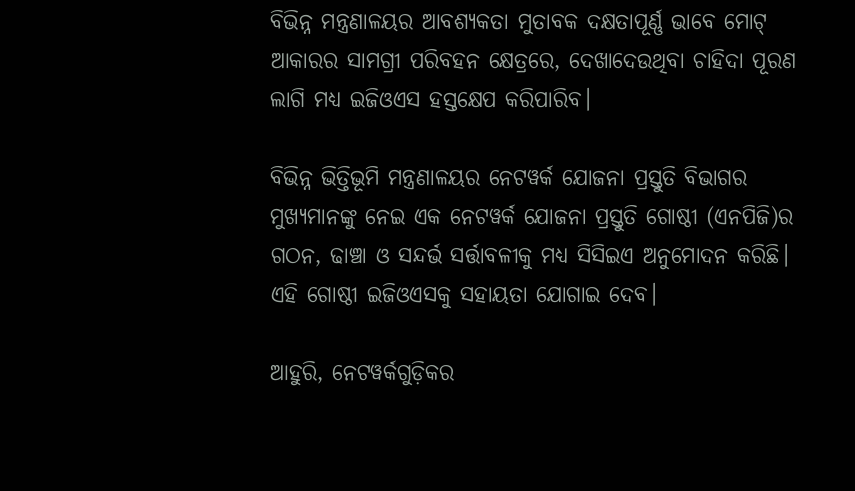ବିଭିନ୍ନ ମନ୍ତ୍ରଣାଳୟର ଆବଶ୍ୟକତା ମୁତାବକ ଦକ୍ଷତାପୂର୍ଣ୍ଣ ଭାବେ ମୋଟ୍ ଆକାରର ସାମଗ୍ରୀ ପରିବହନ କ୍ଷେତ୍ରରେ, ଦେଖାଦେଉଥିବା ଚାହିଦା ପୂରଣ ଲାଗି ମଧ୍ୟ ଇଜିଓଏସ ହସ୍ତକ୍ଷେପ କରିପାରିବ।

ବିଭିନ୍ନ ଭିତ୍ତିଭୂମି ମନ୍ତ୍ରଣାଳୟର ନେଟୱର୍କ ଯୋଜନା ପ୍ରସ୍ତୁତି ବିଭାଗର ମୁଖ୍ୟମାନଙ୍କୁ ନେଇ ଏକ ନେଟୱର୍କ ଯୋଜନା ପ୍ରସ୍ତୁତି ଗୋଷ୍ଠୀ (ଏନପିଜି)ର ଗଠନ, ଢାଞ୍ଚା ଓ ସନ୍ଦର୍ଭ ସର୍ତ୍ତାବଳୀକୁ ମଧ୍ୟ ସିସିଇଏ ଅନୁମୋଦନ କରିଛି। ଏହି ଗୋଷ୍ଠୀ ଇଜିଓଏସକୁ ସହାୟତା ଯୋଗାଇ ଦେବ।

ଆହୁରି, ନେଟୱର୍କଗୁଡ଼ିକର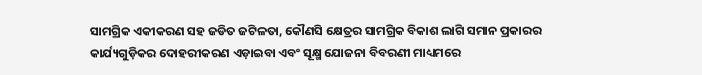ସାମଗ୍ରିକ ଏକୀକରଣ ସହ ଜଡିତ ଜଟିଳତା, କୌଣସି କ୍ଷେତ୍ରର ସାମଗ୍ରିକ ବିକାଶ ଲାଗି ସମାନ ପ୍ରକାରର କାର୍ଯ୍ୟଗୁଡ଼ିକର ଦୋହରୀକରଣ ଏଡ଼ାଇବା ଏବଂ ସୂକ୍ଷ୍ମ ଯୋଜନା ବିବରଣୀ ମାଧ୍ୟମରେ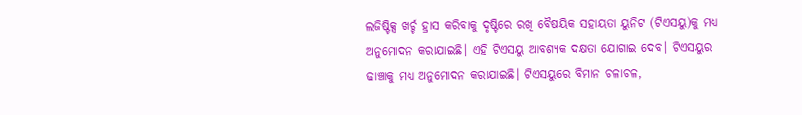ଲଜିଷ୍ଟିକ୍ସ ଖର୍ଚ୍ଚ ହ୍ରାସ କରିବାକୁ ଦୃଷ୍ଟିରେ ରଖି ବୈଷୟିକ ସହାୟତା ୟୁନିଟ (ଟିଏସୟୁ)କୁ ମଧ୍ୟ ଅନୁମୋଦନ କରାଯାଇଛି। ଏହି ଟିଏସୟୁ ଆବଶ୍ୟକ ଦକ୍ଷତା ଯୋଗାଇ ଦେବ। ଟିଏସୟୁର ଢାଞ୍ଚାକୁ ମଧ୍ୟ ଅନୁମୋଦନ କରାଯାଇଛି। ଟିଏସୟୁରେ ବିମାନ ଚଳାଚଳ,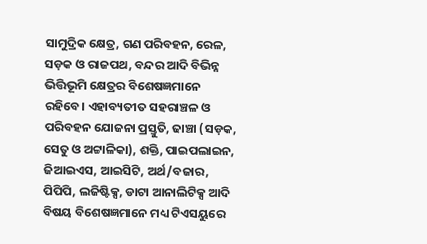ସାମୁଦ୍ରିକ କ୍ଷେତ୍ର, ଗଣ ପରିବହନ, ରେଳ, ସଡ଼କ ଓ ରାଜପଥ, ବନ୍ଦର ଆଦି ବିଭିନ୍ନ ଭିତ୍ତିଭୂମି କ୍ଷେତ୍ରର ବିଶେଷଜ୍ଞମାନେ ରହିବେ। ଏହାବ୍ୟତୀତ ସହରାଞ୍ଚଳ ଓ ପରିବହନ ଯୋଜନା ପ୍ରସ୍ତୁତି, ଢାଞ୍ଚା (ସଡ଼କ, ସେତୁ ଓ ଅଟ୍ଟାଳିକା), ଶକ୍ତି, ପାଇପଲାଇନ, ଜିଆଇଏସ, ଆଇସିଟି, ଅର୍ଥ/ବଜାର, ପିପିପି, ଲଜିଷ୍ଟିକ୍ସ, ଡାଟା ଆନାଲିଟିକ୍ସ ଆଦି ବିଷୟ ବିଶେଷଜ୍ଞମାନେ ମଧ୍ୟ ଟିଏସୟୁରେ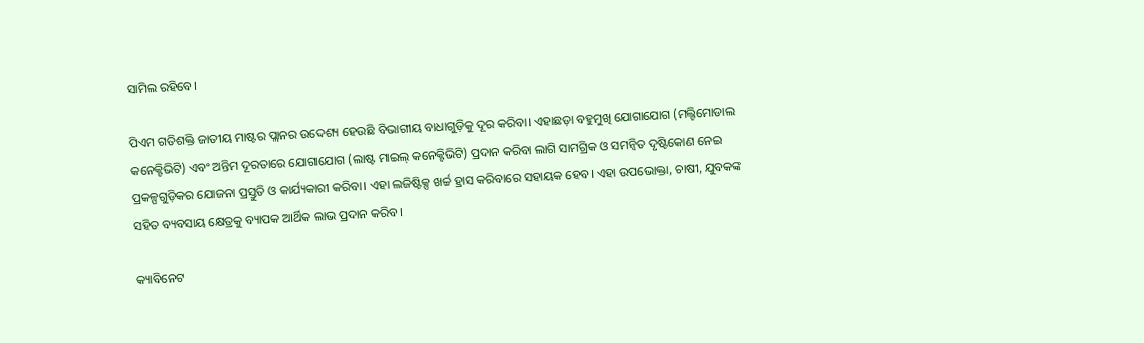ସାମିଲ ରହିବେ।

ପିଏମ ଗତିଶକ୍ତି ଜାତୀୟ ମାଷ୍ଟର ପ୍ଲାନର ଉଦ୍ଦେଶ୍ୟ ହେଉଛି ବିଭାଗୀୟ ବାଧାଗୁଡ଼ିକୁ ଦୂର କରିବା। ଏହାଛଡ଼ା ବହୁମୁଖି ଯୋଗାଯୋଗ (ମଲ୍ଟିମୋଡାଲ କନେକ୍ଟିଭିଟି) ଏବଂ ଅନ୍ତିମ ଦୂରତାରେ ଯୋଗାଯୋଗ (ଲାଷ୍ଟ ମାଇଲ୍ କନେକ୍ଟିଭିଟି) ପ୍ରଦାନ କରିବା ଲାଗି ସାମଗ୍ରିକ ଓ ସମନ୍ୱିତ ଦୃଷ୍ଟିକୋଣ ନେଇ ପ୍ରକଳ୍ପଗୁଡ଼ିକର ଯୋଜନା ପ୍ରସ୍ତୁତି ଓ କାର୍ଯ୍ୟକାରୀ କରିବା। ଏହା ଲଜିଷ୍ଟିକ୍ସ ଖର୍ଚ୍ଚ ହ୍ରାସ କରିବାରେ ସହାୟକ ହେବ। ଏହା ଉପଭୋକ୍ତା, ଚାଷୀ, ଯୁବକଙ୍କ ସହିତ ବ୍ୟବସାୟ କ୍ଷେତ୍ରକୁ ବ୍ୟାପକ ଆର୍ଥିକ ଲାଭ ପ୍ରଦାନ କରିବ।

କ୍ୟାବିନେଟ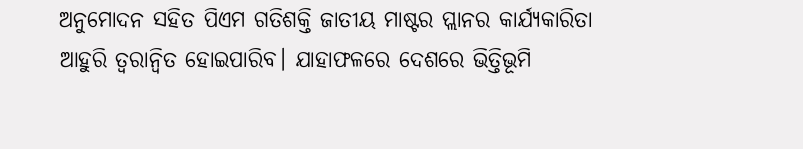ଅନୁମୋଦନ ସହିତ ପିଏମ ଗତିଶକ୍ତି ଜାତୀୟ ମାଷ୍ଟର ପ୍ଲାନର କାର୍ଯ୍ୟକାରିତା ଆହୁରି ତ୍ୱରାନ୍ୱିତ ହୋଇପାରିବ। ଯାହାଫଳରେ ଦେଶରେ ଭିତ୍ତିଭୂମି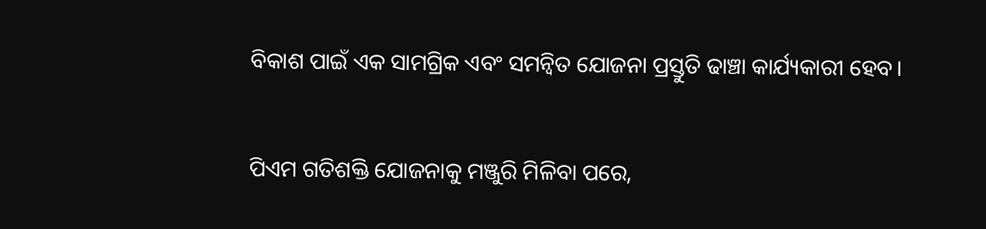ବିକାଶ ପାଇଁ ଏକ ସାମଗ୍ରିକ ଏବଂ ସମନ୍ୱିତ ଯୋଜନା ପ୍ରସ୍ତୁତି ଢାଞ୍ଚା କାର୍ଯ୍ୟକାରୀ ହେବ।

ପିଏମ ଗତିଶକ୍ତି ଯୋଜନାକୁ ମଞ୍ଜୁରି ମିଳିବା ପରେ,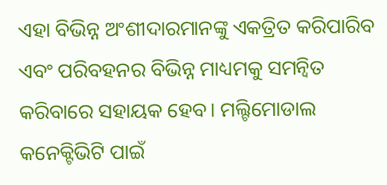ଏହା ବିଭିନ୍ନ ଅଂଶୀଦାରମାନଙ୍କୁ ଏକତ୍ରିତ କରିପାରିବ ଏବଂ ପରିବହନର ବିଭିନ୍ନ ମାଧ୍ୟମକୁ ସମନ୍ୱିତ କରିବାରେ ସହାୟକ ହେବ। ମଲ୍ଟିମୋଡାଲ କନେକ୍ଟିଭିଟି ପାଇଁ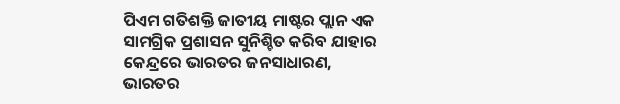ପିଏମ ଗତିଶକ୍ତି ଜାତୀୟ ମାଷ୍ଟର ପ୍ଲାନ ଏକ ସାମଗ୍ରିକ ପ୍ରଶାସନ ସୁନିଶ୍ଚିତ କରିବ ଯାହାର କେନ୍ଦ୍ରରେ ଭାରତର ଜନସାଧାରଣ, ଭାରତର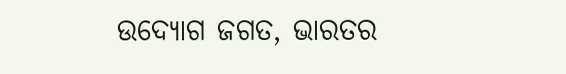ଉଦ୍ୟୋଗ ଜଗତ, ଭାରତର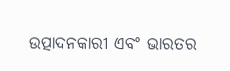ଉତ୍ପାଦନକାରୀ ଏବଂ ଭାରତର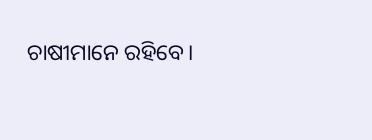ଚାଷୀମାନେ ରହିବେ।